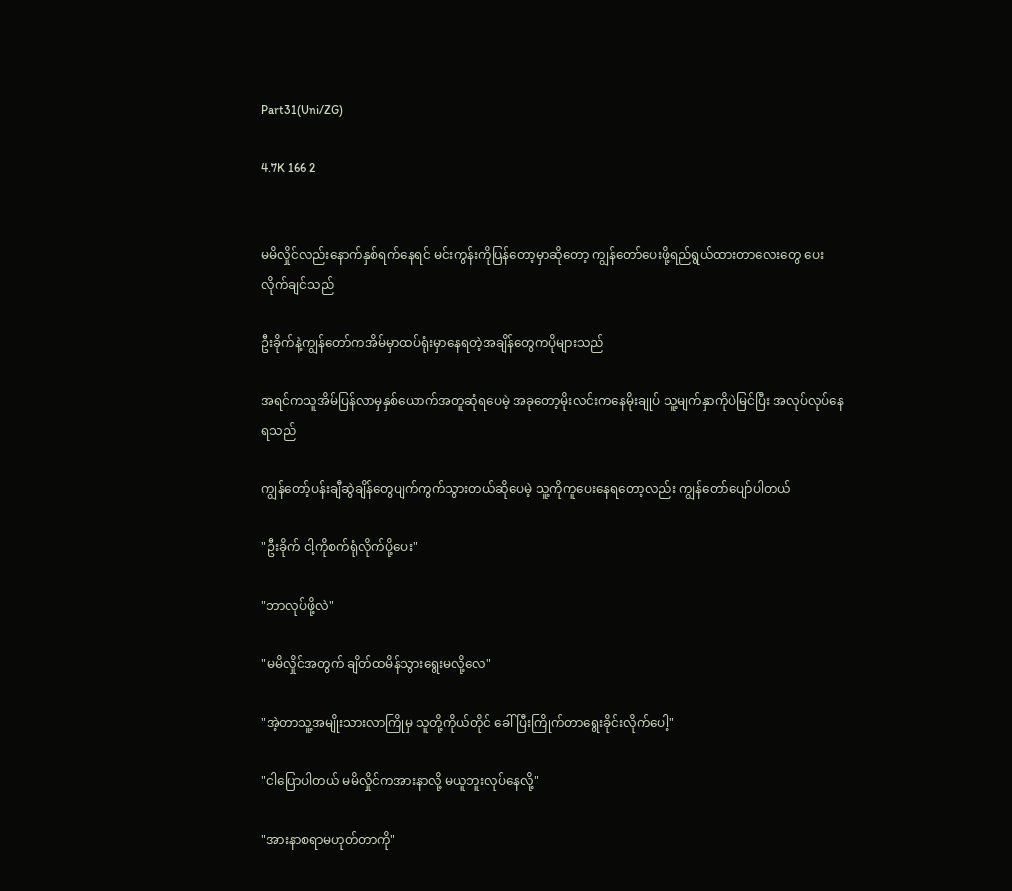Part31(Uni/ZG)

4.7K 166 2


မမိလှိုင်လည်းနောက်နှစ်ရက်နေရင် မင်းကွန်းကိုပြန်တော့မှာဆိုတော့ ကျွန်တော်ပေးဖို့ရည်ရွယ်ထားတာလေးတွေ ပေးလိုက်ချင်သည်

ဦးခိုက်နဲ့ကျွန်တော်ကအိမ်မှာထပ်ရုံးမှာနေရတဲ့အချိန်တွေကပိုများသည်

အရင်ကသူအိမ်ပြန်လာမှနှစ်ယောက်အတူဆုံရပေမဲ့ အခုတော့မိုးလင်းကနေမိုးချုပ် သူ့မျက်နှာကိုပဲမြင်ပြီး အလုပ်လုပ်နေရသည်

ကျွန်တော့်ပန်းချီဆွဲချိန်တွေပျက်ကွက်သွားတယ်ဆိုပေမဲ့ သူ့ကိုကူပေးနေရတော့လည်း ကျွန်တော်ပျော်ပါတယ်

"ဦးခိုက် ငါ့ကိုစက်ရုံလိုက်ပို့ပေး"

"ဘာလုပ်ဖို့လဲ"

"မမိလှိုင်အတွက် ချိတ်ထမိန်သွားရွေးမလို့လေ"

"အဲ့တာသူ့အမျိုးသားလာကြိုမှ သူတို့ကိုယ်တိုင် ခေါ်ပြီးကြိုက်တာရွေးခိုင်းလိုက်ပေါ့"

"ငါပြောပါတယ် မမိလှိုင်ကအားနာလို့ မယူဘူးလုပ်နေလို့"

"အားနာစရာမဟုတ်တာကို"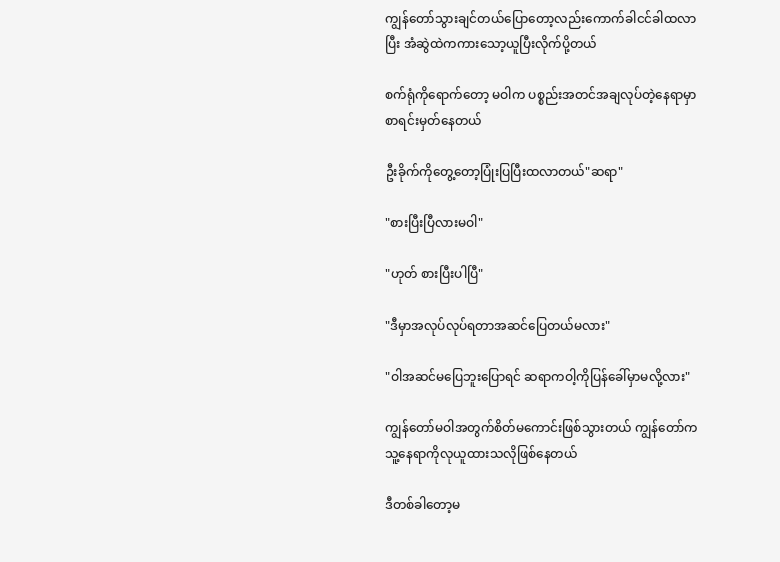ကျွန်တော်သွားချင်တယ်ပြောတော့လည်းကောက်ခါငင်ခါထလာပြီး အံဆွဲထဲကကားသော့ယူပြီးလိုက်ပို့တယ်

စက်ရုံကိုရောက်တော့ မဝါက ပစ္စည်းအတင်အချလုပ်တဲ့နေရာမှာစာရင်းမှတ်နေတယ်

ဦးခိုက်ကိုတွေ့တော့ပြုံးပြပြီးထလာတယ်"ဆရာ"

"စားပြီးပြီလားမဝါ"

"ဟုတ် စားပြီးပါပြီ"

"ဒီမှာအလုပ်လုပ်ရတာအဆင်ပြေတယ်မလား"

"ဝါအဆင်‌မပြေဘူးပြောရင် ဆရာကဝါ့ကိုပြန်ခေါ်မှာမလို့လား"

ကျွန်တော်မဝါအတွက်စိတ်မကောင်းဖြစ်သွားတယ် ကျွန်တော်ကသူ့နေရာကိုလုယူထားသလိုဖြစ်နေတယ်

ဒီတစ်ခါတော့မ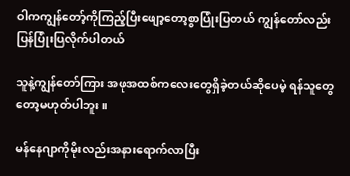ဝါကကျွန်တော့်ကိုကြည့်ပြီးဖျော့တော့စွာပြုံးပြတယ် ကျွန်တော်လည်းပြန်ပြုံးပြလိုက်ပါတယ်

သူနဲ့ကျွန်တော်ကြား အဖုအထစ်ကလေးတွေရှိခဲ့တယ်ဆိုပေမဲ့ ရန်သူတွေတော့မဟုတ်ပါဘူး။

မန်နေဂျာကိုမိုးလည်းအနားရောက်လာပြီး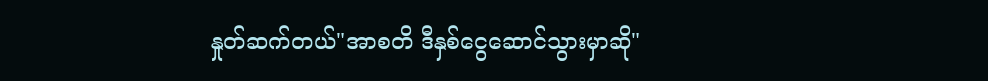နှုတ်ဆက်တယ်"အာစတိ ဒီနှစ်ငွေဆောင်သွားမှာဆို"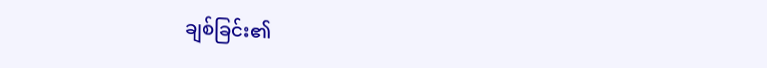ချစ်ခြင်း၏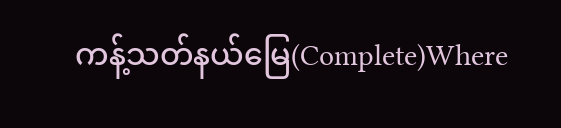ကန့်သတ်နယ်မြေ(Complete)Where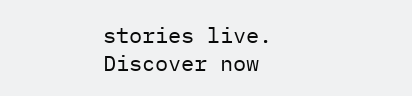stories live. Discover now